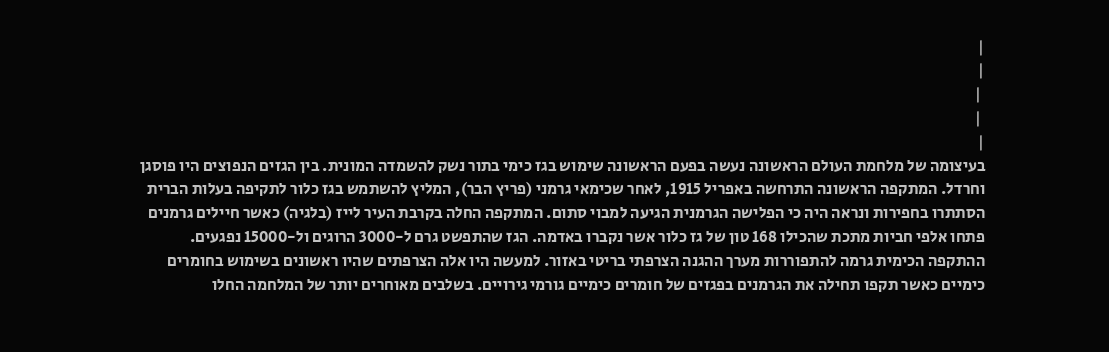|
|
 |
 |
|
בעיצומה של מלחמת העולם הראשונה נעשה בפעם הראשונה שימוש בגז כימי בתור נשק להשמדה המונית. בין הגזים הנפוצים היו פוסגן וחרדל. המתקפה הראשונה התרחשה באפריל 1915, לאחר שכימאי גרמני (פריץ הבר), המליץ להשתמש בגז כלור לתקיפה בעלות הברית הסתתרו בחפירות ונראה היה כי הפלישה הגרמנית הגיעה למבוי סתום. המתקפה החלה בקרבת העיר לייז (בלגיה) כאשר חיילים גרמנים פתחו אלפי חביות מתכת שהכילו 168 טון של גז כלור אשר נקברו באדמה. הגז שהתפשט גרם ל-3000 הרוגים ול-15000 נפגעים. ההתקפה הכימית גרמה להתפוררות מערך ההגנה הצרפתי בריטי באזור. למעשה היו אלה הצרפתים שהיו ראשונים בשימוש בחומרים כימיים כאשר תקפו תחילה את הגרמנים בפגזים של חומרים כימיים גורמי גירויים. בשלבים מאוחרים יותר של המלחמה החלו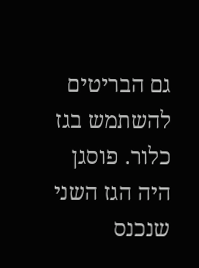גם הבריטים להשתמש בגז כלור. פוסגן היה הגז השני שנכנס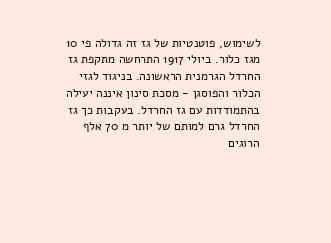לשימוש, פוטנטיות של גז זה גדולה פי 10 מגז כלור. ביולי 1917 התרחשה מתקפת גז החרדל הגרמנית הראשונה. בניגוד לגזי הכלור והפוסגן - מסכת סינון איננה יעילה בהתמודדות עם גז החרדל. בעקבות כך גז החרדל גרם למותם של יותר מ 70 אלף הרוגים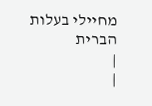מחיילי בעלות הברית
|
|